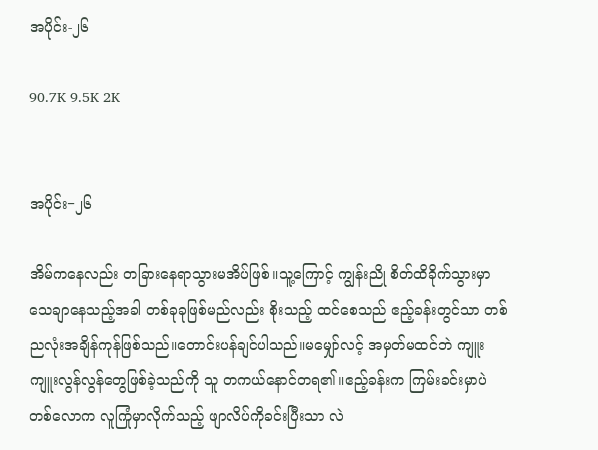အပိုင်း-၂၆

90.7K 9.5K 2K


အပိုင်း−၂၆

အိမ်ကနေလည်း တခြားနေရာသွားမအိပ်ဖြစ်။သူ့ကြောင့် ကျွန်းညို စိတ်ထိခိုက်သွားမှာသေချာနေသည့်အခါ တစ်ခုခုဖြစ်မည်လည်း စိုးသည့် ထင်စေသည် ဧည့်ခန်းတွင်သာ တစ်ညလုံးအချိန်ကုန်ဖြစ်သည်။တောင်းပန်ချင်ပါသည်။မမျှော်လင့် အမှတ်မထင်ဘဲ ကျူးကျူးလွန်လွန်တွေဖြစ်ခဲ့သည်ကို သူ တကယ်နောင်တရ၏။ဧည့်ခန်းက ကြမ်းခင်းမှာပဲ တစ်လောက လူကြုံမှာလိုက်သည့် ဖျာလိပ်ကိုခင်းပြီးသာ လဲ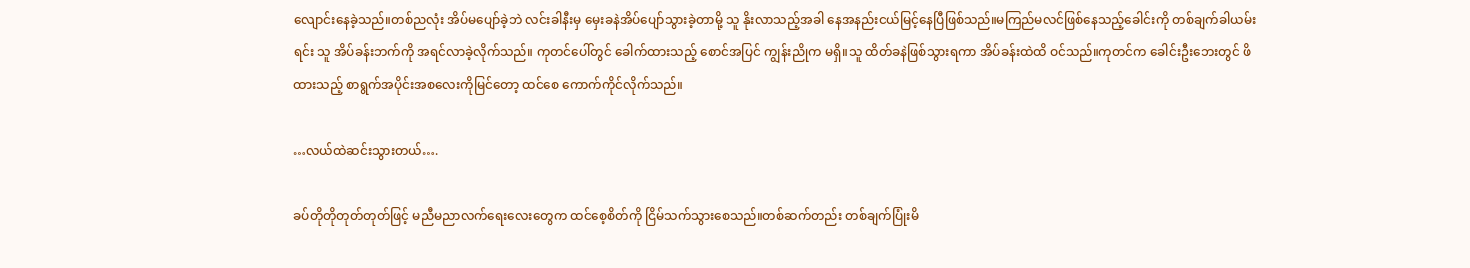လျောင်းနေခဲ့သည်။တစ်ညလုံး အိပ်မပျော်ခဲ့ဘဲ လင်းခါနီးမှ မှေးခနဲအိပ်ပျော်သွားခဲ့တာမို့ သူ နိုးလာသည့်အခါ နေအနည်းငယ်မြင့်နေပြီဖြစ်သည်။မကြည်မလင်ဖြစ်နေသည့်ခေါင်းကို တစ်ချက်ခါယမ်းရင်း သူ အိပ်ခန်းဘက်ကို အရင်လာခဲ့လိုက်သည်။ ကုတင်ပေါ်တွင် ခေါက်ထားသည့် စောင်အပြင် ကျွန်းညိုက မရှိ။သူ ထိတ်ခနဲဖြစ်သွားရကာ အိပ်ခန်းထဲထိ ဝင်သည်။ကုတင်က ခေါင်းဦးဘေးတွင် ဖိထားသည့် စာရွက်အပိုင်းအစလေးကိုမြင်တော့ ထင်စေ ကောက်ကိုင်လိုက်သည်။

…လယ်ထဲဆင်းသွားတယ်….

ခပ်တိုတိုတုတ်တုတ်ဖြင့် မညီမညာလက်ရေးလေးတွေက ထင်စေ့စိတ်ကို ငြိမ်သက်သွားစေသည်။တစ်ဆက်တည်း တစ်ချက်ပြုံးမိ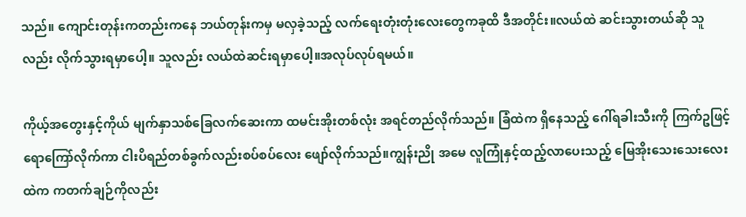သည်။ ကျောင်းတုန်းကတည်းကနေ ဘယ်တုန်းကမှ မလှခဲ့သည့် လက်ရေးတုံးတုံးလေးတွေကခုထိ ဒီအတိုင်း။လယ်ထဲ ဆင်းသွားတယ်ဆို သူလည်း လိုက်သွားရမှာပေါ့။ သူလည်း လယ်ထဲဆင်းရမှာပေါ့။အလုပ်လုပ်ရမယ်။

ကိုယ့်အတွေးနှင့်ကိုယ် မျက်နှာသစ်ခြေလက်ဆေးကာ ထမင်းအိုးတစ်လုံး အရင်တည်လိုက်သည်။ ခြံထဲက ရှိနေသည့် ဂေါ်ရခါးသီးကို ကြက်ဥဖြင့် ရောကြော်လိုက်ကာ ငါးပိရည်တစ်ခွက်လည်းစပ်စပ်လေး ဖျော်လိုက်သည်။ကျွန်းညို အမေ လူကြုံနှင့်ထည့်လာပေးသည့် မြေအိုးသေးသေးလေးထဲက ကတက်ချဉ်ကိုလည်း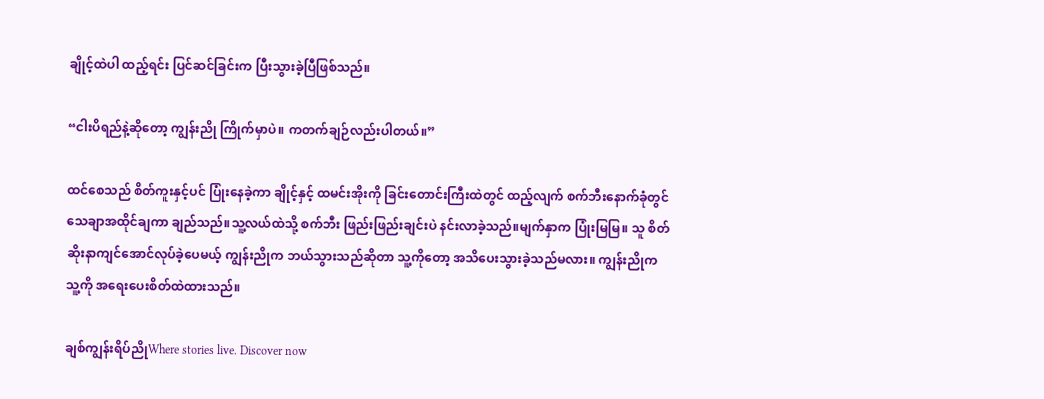ချိုင့်ထဲပါ ထည့်ရင်း ပြင်ဆင်ခြင်းက ပြီးသွားခဲ့ပြီဖြစ်သည်။

“ငါးပိရည်နဲ့ဆိုတော့ ကျွန်းညို ကြိုက်မှာပဲ။ ကတက်ချဉ်လည်းပါတယ်။”

ထင်စေသည် စိတ်ကူးနှင့်ပင် ပြုံးနေခဲ့ကာ ချိုင့်နှင့် ထမင်းအိုးကို ခြင်းတောင်းကြီးထဲတွင် ထည့်လျက် စက်ဘီးနောက်ခုံတွင် သေချာအထိုင်ချကာ ချည်သည်။သူ့လယ်ထဲသို့ စက်ဘီး ဖြည်းဖြည်းချင်းပဲ နင်းလာခဲ့သည်။မျက်နှာက ပြုံးမြမြ။ သူ စိတ်ဆိုးနာကျင်အောင်လုပ်ခဲ့ပေမယ့် ကျွန်းညိုက ဘယ်သွားသည်ဆိုတာ သူ့ကိုတော့ အသိပေးသွားခဲ့သည်မလား။ ကျွန်းညိုက သူ့ကို အရေးပေးစိတ်ထဲထားသည်။

ချစ်ကျွန်းရိပ်ညိုWhere stories live. Discover now